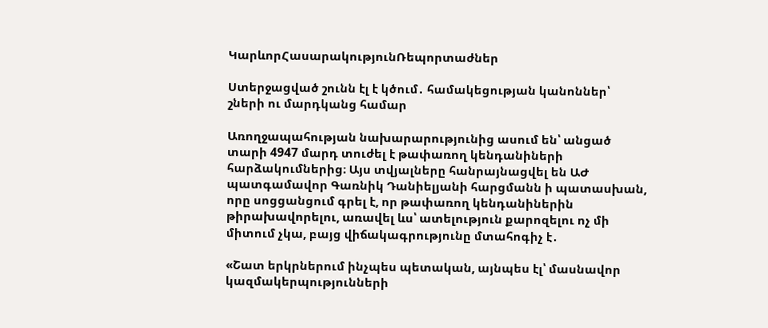ԿարևորՀասարակությունՌեպորտաժներ

Ստերջացված շունն էլ է կծում․ համակեցության կանոններ՝ շների ու մարդկանց համար

Առողջապահության նախարարությունից ասում են՝ անցած տարի 4947 մարդ տուժել է թափառող կենդանիների հարձակումներից։ Այս տվյալները հանրայնացվել են ԱԺ պատգամավոր Գառնիկ Դանիելյանի հարցմանն ի պատասխան, որը սոցցանցում գրել է, որ թափառող կենդանիներին թիրախավորելու, առավել ևս՝ ատելություն քարոզելու ոչ մի միտում չկա, բայց վիճակագրությունը մտահոգիչ է․

«Շատ երկրներում ինչպես պետական, այնպես էլ՝ մասնավոր կազմակերպությունների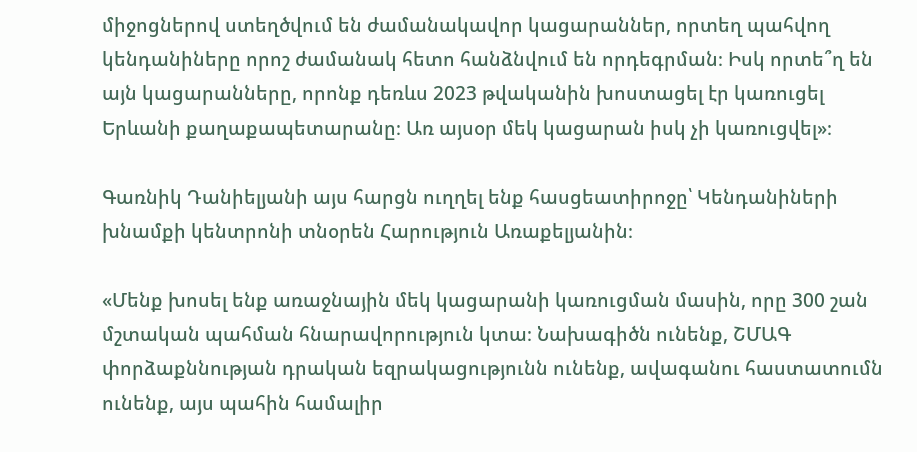միջոցներով ստեղծվում են ժամանակավոր կացարաններ, որտեղ պահվող կենդանիները որոշ ժամանակ հետո հանձնվում են որդեգրման։ Իսկ որտե՞ղ են այն կացարանները, որոնք դեռևս 2023 թվականին խոստացել էր կառուցել Երևանի քաղաքապետարանը։ Առ այսօր մեկ կացարան իսկ չի կառուցվել»։

Գառնիկ Դանիելյանի այս հարցն ուղղել ենք հասցեատիրոջը՝ Կենդանիների խնամքի կենտրոնի տնօրեն Հարություն Առաքելյանին։

«Մենք խոսել ենք առաջնային մեկ կացարանի կառուցման մասին, որը 300 շան մշտական պահման հնարավորություն կտա։ Նախագիծն ունենք, ՇՄԱԳ փորձաքննության դրական եզրակացությունն ունենք, ավագանու հաստատումն ունենք, այս պահին համալիր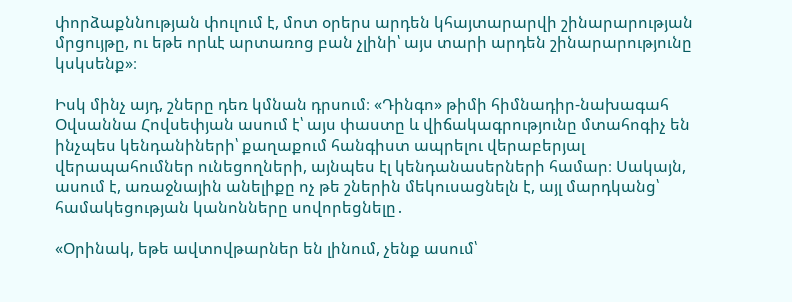փորձաքննության փուլում է, մոտ օրերս արդեն կհայտարարվի շինարարության մրցույթը, ու եթե որևէ արտառոց բան չլինի՝ այս տարի արդեն շինարարությունը կսկսենք»։

Իսկ մինչ այդ, շները դեռ կմնան դրսում։ «Դինգո» թիմի հիմնադիր-նախագահ Օվսաննա Հովսեփյան ասում է՝ այս փաստը և վիճակագրությունը մտահոգիչ են ինչպես կենդանիների՝ քաղաքում հանգիստ ապրելու վերաբերյալ վերապահումներ ունեցողների, այնպես էլ կենդանասերների համար։ Սակայն, ասում է, առաջնային անելիքը ոչ թե շներին մեկուսացնելն է, այլ մարդկանց՝ համակեցության կանոնները սովորեցնելը․

«Օրինակ, եթե ավտովթարներ են լինում, չենք ասում՝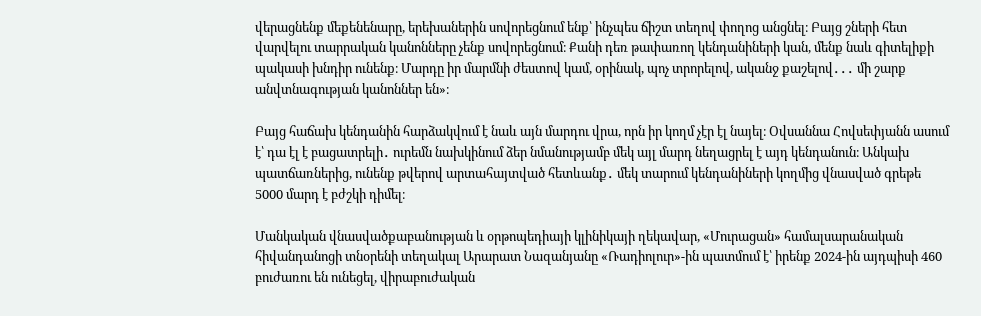վերացնենք մեքենենարը, երեխաներին սովորեցնում ենք՝ ինչպես ճիշտ տեղով փողոց անցնել։ Բայց շների հետ վարվելու տարրական կանոնները չենք սովորեցնում։ Քանի դեռ թափառող կենդանիների կան, մենք նաև գիտելիքի պակասի խնդիր ունենք։ Մարդը իր մարմնի ժեստով կամ, օրինակ, պոչ տրորելով, ականջ քաշելով․․․ մի շարք անվտնագության կանոններ են»։

Բայց հաճախ կենդանին հարձակվում է նաև այն մարդու վրա, որն իր կողմ չէր էլ նայել։ Օվսաննա Հովսեփյանն ասում է՝ դա էլ է բացատրելի․ ուրեմն նախկինում ձեր նմանությամբ մեկ այլ մարդ նեղացրել է այդ կենդանուն։ Անկախ պատճառներից, ունենք թվերով արտահայտված հետևանք․ մեկ տարում կենդանիների կողմից վնասված գրեթե 5000 մարդ է բժշկի դիմել։

Մանկական վնասվածքաբանության և օրթոպեդիայի կլինիկայի ղեկավար, «Մուրացան» համալսարանական հիվանդանոցի տնօրենի տեղակալ Արարատ Նազանյանը «Ռադիոլուր»-ին պատմում է՝ իրենք 2024-ին այդպիսի 460 բուժառու են ունեցել, վիրաբուժական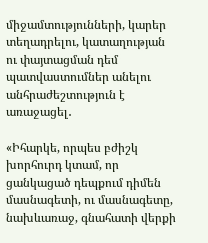միջամտությունների, կարեր տեղադրելու, կատաղության ու փայտացման դեմ պատվաստումներ անելու անհրաժեշտություն է առաջացել․

«Իհարկե, որպես բժիշկ խորհուրդ կտամ, որ ցանկացած դեպքում դիմեն մասնագետի, ու մասնագետը, նախևառաջ, գնահատի վերքի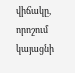վիճակը, որոշում կայացնի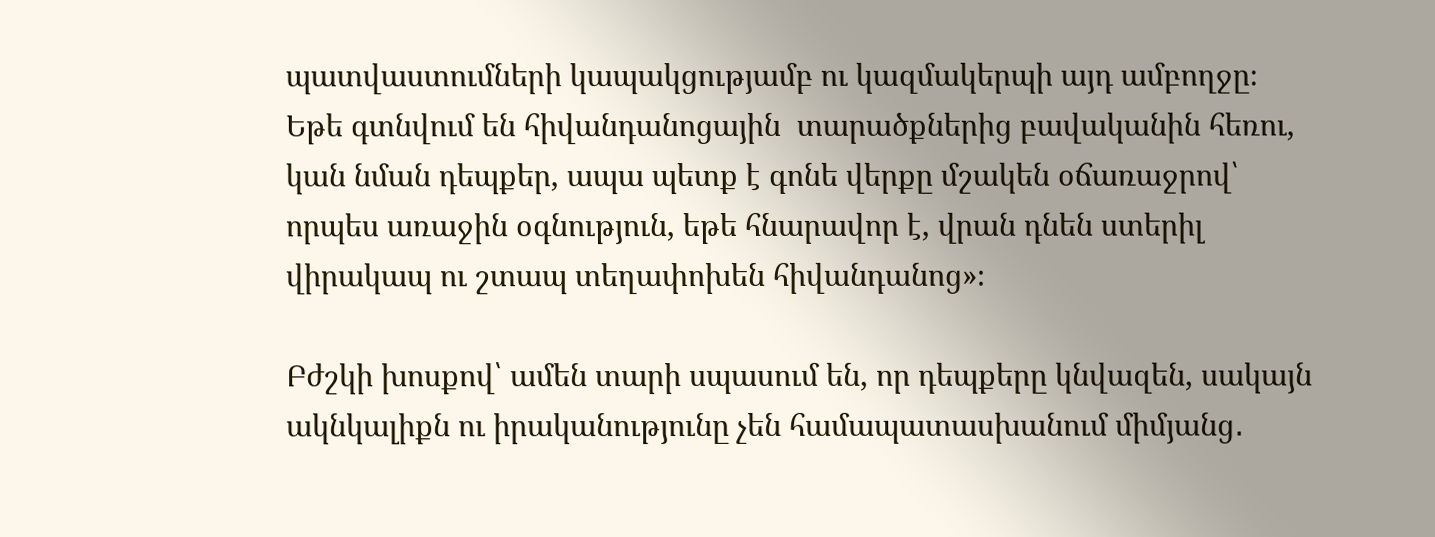պատվաստումների կապակցությամբ ու կազմակերպի այդ ամբողջը։ Եթե գտնվում են հիվանդանոցային  տարածքներից բավականին հեռու, կան նման դեպքեր, ապա պետք է գոնե վերքը մշակեն օճառաջրով՝ որպես առաջին օգնություն, եթե հնարավոր է, վրան դնեն ստերիլ վիրակապ ու շտապ տեղափոխեն հիվանդանոց»։

Բժշկի խոսքով՝ ամեն տարի սպասում են, որ դեպքերը կնվազեն, սակայն ակնկալիքն ու իրականությունը չեն համապատասխանում միմյանց․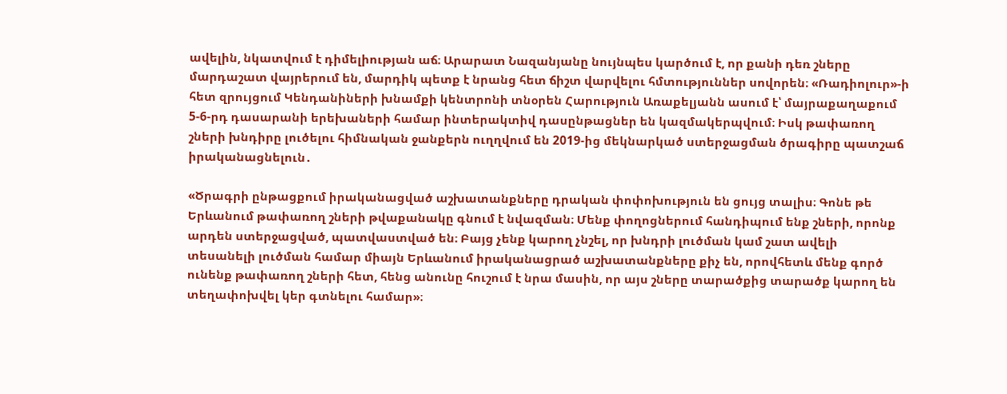ավելին, նկատվում է դիմելիության աճ։ Արարատ Նազանյանը նույնպես կարծում է, որ քանի դեռ շները մարդաշատ վայրերում են, մարդիկ պետք է նրանց հետ ճիշտ վարվելու հմտություններ սովորեն։ «Ռադիոլուր»-ի հետ զրույցում Կենդանիների խնամքի կենտրոնի տնօրեն Հարություն Առաքելյանն ասում է՝ մայրաքաղաքում 5-6-րդ դասարանի երեխաների համար ինտերակտիվ դասընթացներ են կազմակերպվում։ Իսկ թափառող շների խնդիրը լուծելու հիմնական ջանքերն ուղղվում են 2019-ից մեկնարկած ստերջացման ծրագիրը պատշաճ իրականացնելուն․

«Ծրագրի ընթացքում իրականացված աշխատանքները դրական փոփոխություն են ցույց տալիս։ Գոնե թե Երևանում թափառող շների թվաքանակը գնում է նվազման։ Մենք փողոցներում հանդիպում ենք շների, որոնք արդեն ստերջացված, պատվաստված են։ Բայց չենք կարող չնշել, որ խնդրի լուծման կամ շատ ավելի տեսանելի լուծման համար միայն Երևանում իրականացրած աշխատանքները քիչ են, որովհետև մենք գործ ունենք թափառող շների հետ, հենց անունը հուշում է նրա մասին, որ այս շները տարածքից տարածք կարող են տեղափոխվել կեր գտնելու համար»։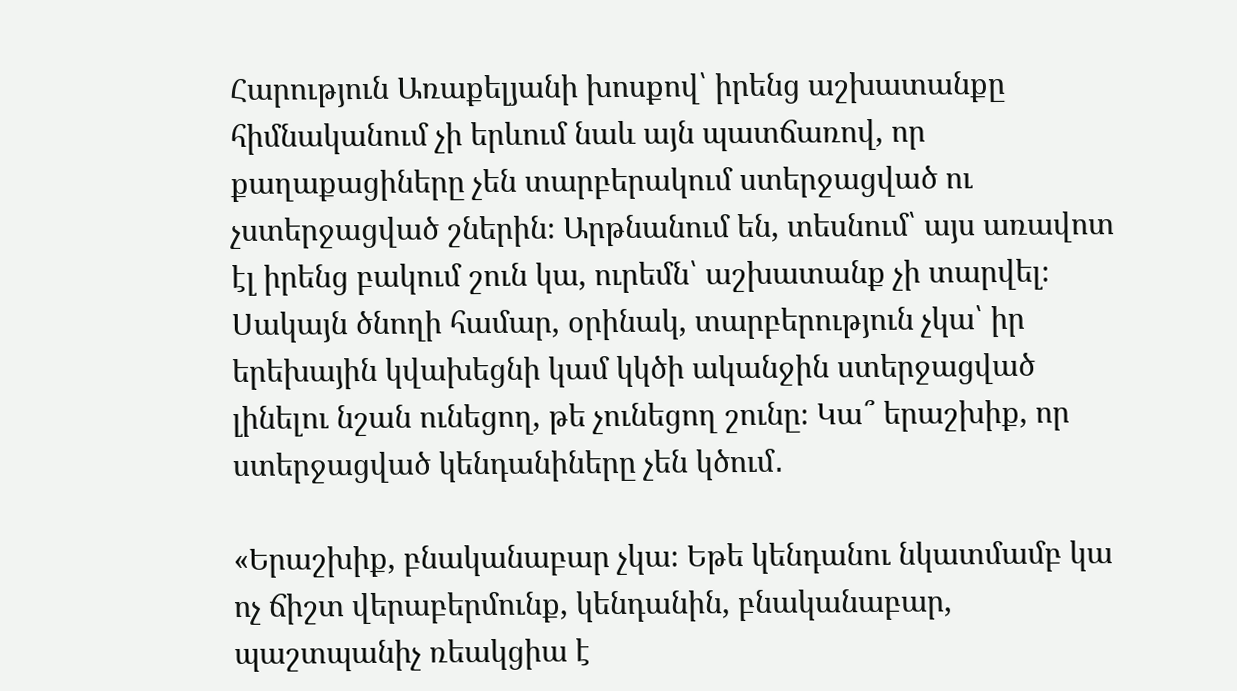Հարություն Առաքելյանի խոսքով՝ իրենց աշխատանքը հիմնականում չի երևում նաև այն պատճառով, որ քաղաքացիները չեն տարբերակում ստերջացված ու չստերջացված շներին։ Արթնանում են, տեսնում՝ այս առավոտ էլ իրենց բակում շուն կա, ուրեմն՝ աշխատանք չի տարվել։ Սակայն ծնողի համար, օրինակ, տարբերություն չկա՝ իր երեխային կվախեցնի կամ կկծի ականջին ստերջացված լինելու նշան ունեցող, թե չունեցող շունը։ Կա՞ երաշխիք, որ ստերջացված կենդանիները չեն կծում․

«Երաշխիք, բնականաբար չկա։ Եթե կենդանու նկատմամբ կա ոչ ճիշտ վերաբերմունք, կենդանին, բնականաբար, պաշտպանիչ ռեակցիա է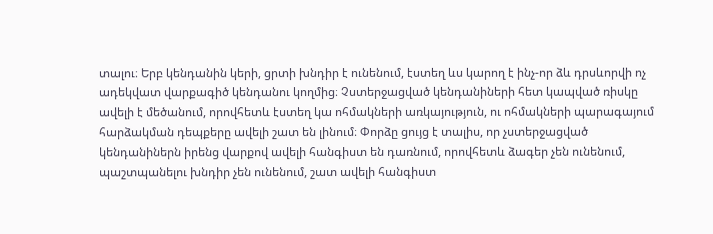տալու։ Երբ կենդանին կերի, ցրտի խնդիր է ունենում, էստեղ ևս կարող է ինչ-որ ձև դրսևորվի ոչ ադեկվատ վարքագիծ կենդանու կողմից։ Չստերջացված կենդանիների հետ կապված ռիսկը ավելի է մեծանում, որովհետև էստեղ կա ոհմակների առկայություն, ու ոհմակների պարագայում հարձակման դեպքերը ավելի շատ են լինում։ Փորձը ցույց է տալիս, որ չստերջացված կենդանիներն իրենց վարքով ավելի հանգիստ են դառնում, որովհետև ձագեր չեն ունենում, պաշտպանելու խնդիր չեն ունենում, շատ ավելի հանգիստ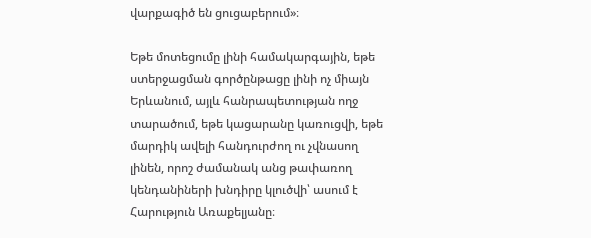վարքագիծ են ցուցաբերում»։

Եթե մոտեցումը լինի համակարգային, եթե ստերջացման գործընթացը լինի ոչ միայն Երևանում, այլև հանրապետության ողջ տարածում, եթե կացարանը կառուցվի, եթե մարդիկ ավելի հանդուրժող ու չվնասող լինեն, որոշ ժամանակ անց թափառող կենդանիների խնդիրը կլուծվի՝ ասում է Հարություն Առաքելյանը։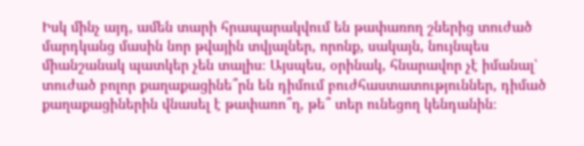Իսկ մինչ այդ, ամեն տարի հրապարակվում են թափառող շներից տուժած մարդկանց մասին նոր թվային տվյալներ, որոնք, սակայն, նույնպես միանշանակ պատկեր չեն տալիս։ Այսպես, օրինակ, հնարավոր չէ իմանալ՝ տուժած բոլոր քաղաքացինե՞րն են դիմում բուժհաստատություններ, դիմած քաղաքացիներին վնասել է թափառո՞ղ, թե՞ տեր ունեցող կենդանին։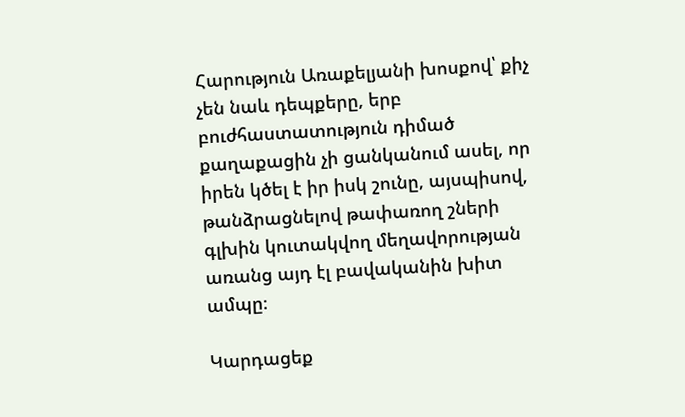Հարություն Առաքելյանի խոսքով՝ քիչ չեն նաև դեպքերը, երբ բուժհաստատություն դիմած քաղաքացին չի ցանկանում ասել, որ իրեն կծել է իր իսկ շունը, այսպիսով, թանձրացնելով թափառող շների գլխին կուտակվող մեղավորության առանց այդ էլ բավականին խիտ ամպը։

Կարդացեք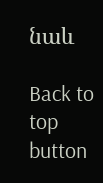նաև

Back to top button